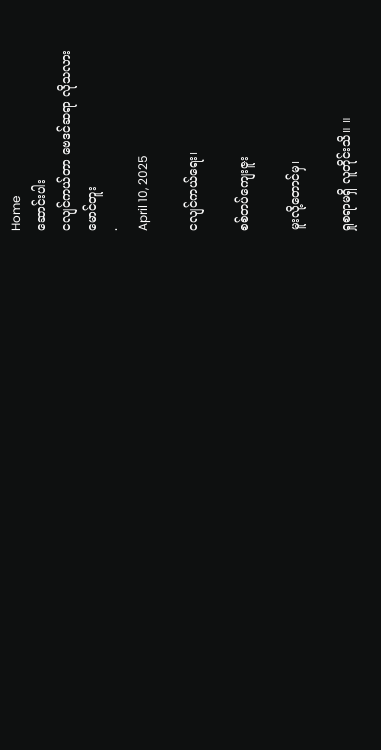Home
ဆောင်းပါး
ငလျင်ကယ်တာ ဗေဒင်ဆရာ လိုသလား
မောင်တူး
·
April 10, 2025

ငလျင်ကယ်ရေး၊

စစ်တပ်ကျေးဇူး

မူးလို့တောင်မှ၊

ရှုစရာမရှိ လူတိုင်းသိ။ ။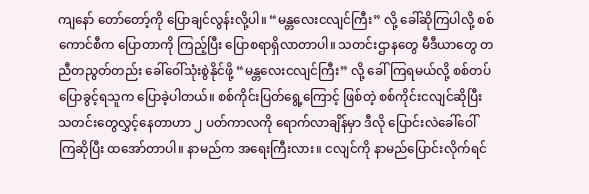ကျနော် တော်တော့်ကို ပြောချင်လွန်းလို့ပါ။ “မန္တလေးငလျင်ကြီး” လို့ ခေါ်ဆိုကြပါလို့ စစ်ကောင်စီက ပြောတာကို ကြည့်ပြီး ပြောစရာရှိလာတာပါ။ သတင်းဌာနတွေ မီဒီယာတွေ တညီတညွတ်တည်း ခေါ်ဝေါ်သုံးစွဲနိုင်ဖို့ “မန္တလေးငလျင်ကြီး” လို့ ခေါ်ကြရမယ်လို့ စစ်တပ်ပြောခွင့်ရသူက ပြောခဲ့ပါတယ်။ စစ်ကိုင်းပြတ်ရွေ့ကြောင့် ဖြစ်တဲ့ စစ်ကိုင်းငလျင်ဆိုပြီး သတင်းတွေလွှင့်နေတာဟာ ၂ ပတ်ကာလကို ရောက်လာချိန်မှာ ဒီလို ပြောင်းလဲခေါ်ဝေါ်ကြဆိုပြီး ထအော်တာပါ။ နာမည်က အရေးကြီးလား။ ငလျင်ကို နာမည်ပြောင်းလိုက်ရင်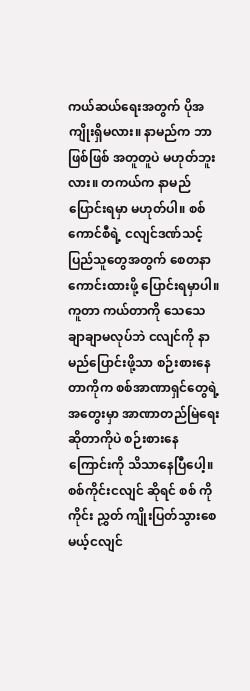ကယ်ဆယ်ရေးအတွက် ပိုအကျိုးရှိမလား။ နာမည်က ဘာဖြစ်ဖြစ် အတူတူပဲ မဟုတ်ဘူးလား။ တကယ်က နာမည်ပြောင်းရမှာ မဟုတ်ပါ။ စစ်ကောင်စီရဲ့ ငလျင်ဒဏ်သင့် ပြည်သူတွေအတွက် စေတနာကောင်းထားဖို့ ပြောင်းရမှာပါ။ ကူတာ ကယ်တာကို သေသေချာချာမလုပ်ဘဲ ငလျင်ကို နာမည်ပြောင်းဖို့သာ စဉ်းစားနေတာကိုက စစ်အာဏာရှင်တွေရဲ့ အတွေးမှာ အာဏာတည်မြဲရေး ဆိုတာကိုပဲ စဉ်းစားနေကြောင်းကို သိသာနေပြီပေါ့။ စစ်ကိုင်းငလျင် ဆိုရင် စစ် ကို ကိုင်း ညွှတ် ကျိုးပြတ်သွားစေမယ့်ငလျင်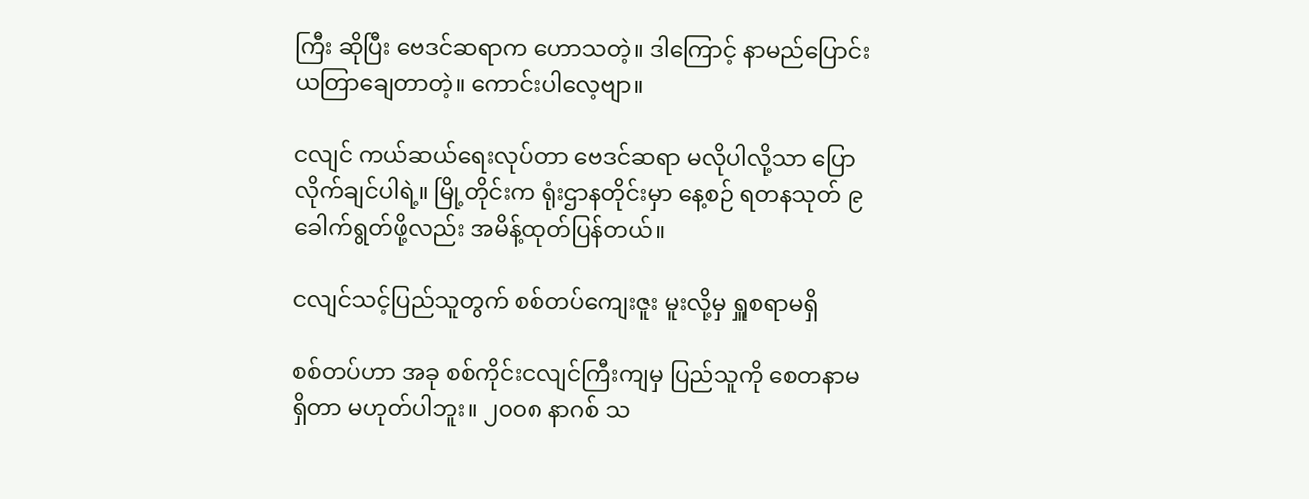ကြီး ဆိုပြီး ဗေဒင်ဆရာက ဟောသတဲ့။ ဒါကြောင့် နာမည်ပြောင်း ယတြာချေတာတဲ့။ ကောင်းပါလေ့ဗျာ။

ငလျင် ကယ်ဆယ်ရေးလုပ်တာ ဗေဒင်ဆရာ မလိုပါလို့သာ ပြောလိုက်ချင်ပါရဲ့။ မြို့တိုင်းက ရုံးဌာနတိုင်းမှာ နေ့စဉ် ရတနသုတ် ၉ ခေါက်ရွတ်ဖို့လည်း အမိန့်ထုတ်ပြန်တယ်။

ငလျင်သင့်ပြည်သူတွက် စစ်တပ်ကျေးဇူး မူးလို့မှ ရှူစရာမရှိ

စစ်တပ်ဟာ အခု စစ်ကိုင်းငလျင်ကြီးကျမှ ပြည်သူကို စေတနာမရှိတာ မဟုတ်ပါဘူး။ ၂၀၀၈ နာဂစ် သ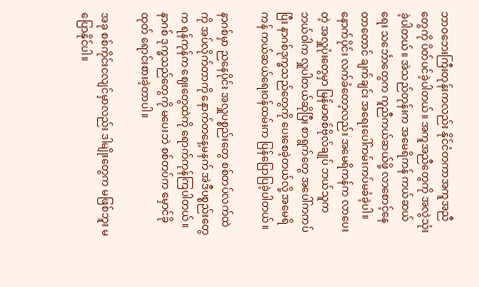ဘာဝဘေးကြီးတုန်းကလည်း နိုင်ငံတကာအကူအညီတွေကို ပိတ်ပင်ခဲ့ပါတယ်။ အကူအညီတွေကို အလွဲသုံးခဲ့ပါတယ်။ အဲသည်တုန်းက အမေရိကန် ကယ်ဆယ်ရေး သင်္ဘောတွေက ကူညီကယ်ဆယ်ဖို့ လာစောင့်နေတာတောင် ချက်ချင်း အရေးပေါ်ကမ်းကပ်မခံခဲ့ပါ။ နောက်ပိုင်း လက်ခံတော့လည်း အမေရိကန်က လာပေးတဲ့ အလှူပုံးတွေမှာ မြန်မာစစ်ဗိုလ်ချုပ် ဘယ်သူက ဘယ်ဝါက လှူပါတယ်ဆိုပြီး စာရွက်တွေ အပေါ်ကကပ်ပြီး နာဂစ်ဒုက္ခသည်တွေကို ပေးစေခဲ့တယ်လို့ အမေရိကန် ကယ်ဆယ်ရေးဝန်ထမ်းက ပြန်ပြောပြခဲ့ပါတယ်။

နာဂစ်မှာ ညနေပိုင်း အလှူပစ္စည်းတွေ စစ်တပ်လက်ထဲကို အပ်လိုက်တာကို နောက်တနေ့မနက် အဲဒီပစ္စည်းတွေက ရန်ကုန်က ဈေးတွေထဲကို ရောက်ကုန်ကြပါတယ်။ နာဂစ် ဒုက္ခသည်တွေကို မပေးဘဲ စစ်တပ်က မှောင်ခိုထုတ် ရောင်းစားခဲ့တာပါ။

အခု စစ်ကိုင်းငလျင်မှာလည်း ဒါမျိုးတွေက မဖြစ်ဘူး မပြောနိုင်ပါ။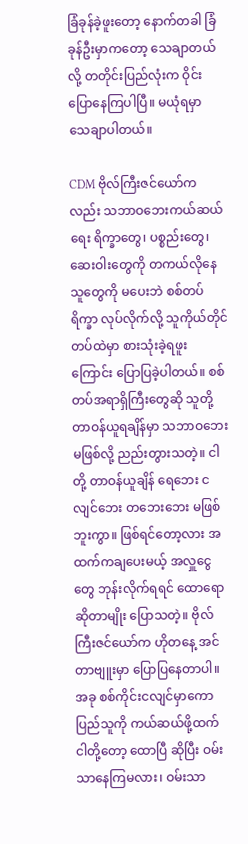ခြံခုန်ခဲ့ဖူးတော့ နောက်တခါ ခြံခုန်ဦးမှာကတော့ သေချာတယ်လို့ တတိုင်းပြည်လုံးက ဝိုင်းပြောနေကြပါပြီ။ မယုံရမှာ သေချာပါတယ်။

CDM ဗိုလ်ကြီးဇင်ယော်ကလည်း သဘာဝဘေးကယ်ဆယ်ရေး ရိက္ခာတွေ၊ ပစ္စည်းတွေ၊ ဆေးဝါးတွေကို တကယ်လိုနေသူတွေကို မပေးဘဲ စစ်တပ်ရိက္ခာ လုပ်လိုက်လို့ သူကိုယ်တိုင် တပ်ထဲမှာ စားသုံးခဲ့ရဖူးကြောင်း ပြောပြခဲ့ပါတယ်။ စစ်တပ်အရာရှိကြီးတွေဆို သူတို့ တာဝန်ယူရချိန်မှာ သဘာဝဘေး မဖြစ်လို့ ညည်းတွားသတဲ့။ ငါတို့ တာဝန်ယူချိန် ရေဘေး ငလျင်ဘေး တဘေးဘေး မဖြစ်ဘူးကွာ။ ဖြစ်ရင်တော့လား အထက်ကချပေးမယ့် အလှူငွေတွေ ဘုန်းလိုက်ရရင် ထောရော ဆိုတာမျိုး ပြောသတဲ့။ ဗိုလ်ကြီးဇင်ယော်က ဟိုတနေ့ အင်တာဗျူးမှာ ပြောပြနေတာပါ။ အခု စစ်ကိုင်းငလျင်မှာကော ပြည်သူကို ကယ်ဆယ်ဖို့ထက် ငါတို့တော့ ထောပြီ ဆိုပြီး ဝမ်းသာနေကြမလား၊ ဝမ်းသာ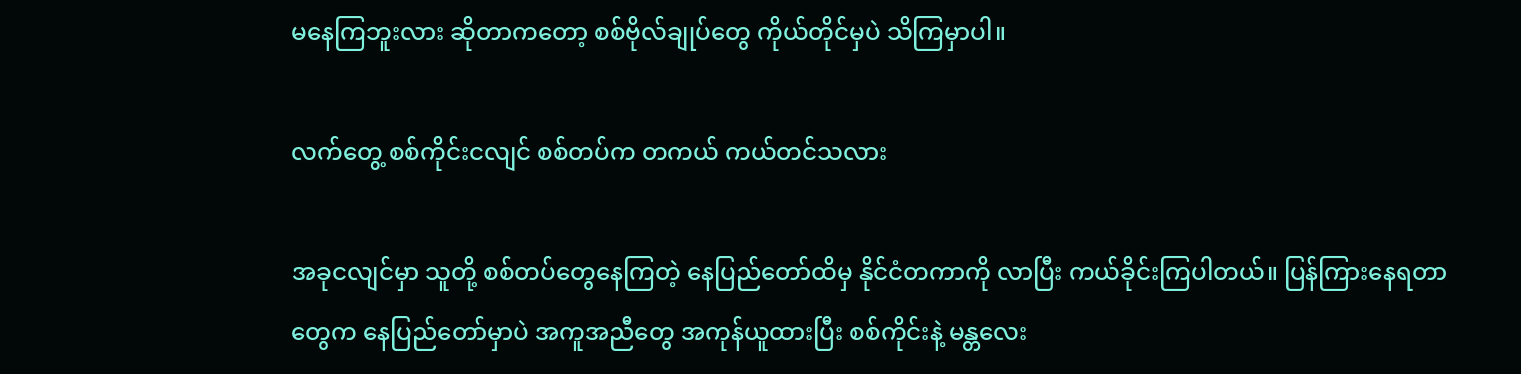မနေကြဘူးလား ဆိုတာကတော့ စစ်ဗိုလ်ချုပ်တွေ ကိုယ်တိုင်မှပဲ သိကြမှာပါ။

လက်တွေ့ စစ်ကိုင်းငလျင် စစ်တပ်က တကယ် ကယ်တင်သလား

အခုငလျင်မှာ သူတို့ စစ်တပ်တွေနေကြတဲ့ နေပြည်တော်ထိမှ နိုင်ငံတကာကို လာပြီး ကယ်ခိုင်းကြပါတယ်။ ပြန်ကြားနေရတာတွေက နေပြည်တော်မှာပဲ အကူအညီတွေ အကုန်ယူထားပြီး စစ်ကိုင်းနဲ့ မန္တလေး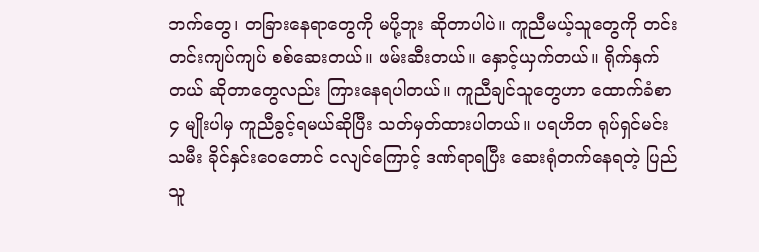ဘက်တွေ၊ တခြားနေရာတွေကို မပို့ဘူး ဆိုတာပါပဲ။ ကူညီမယ့်သူတွေကို တင်းတင်းကျပ်ကျပ် စစ်ဆေးတယ်။ ဖမ်းဆီးတယ်။ နှောင့်ယှက်တယ်။ ရိုက်နှက်တယ် ဆိုတာတွေလည်း ကြားနေရပါတယ်။ ကူညီချင်သူတွေဟာ ထောက်ခံစာ ၄ မျိုးပါမှ ကူညီခွင့်ရမယ်ဆိုပြီး သတ်မှတ်ထားပါတယ်။ ပရဟိတ ရုပ်ရှင်မင်းသမီး ခိုင်နှင်းဝေတောင် ငလျင်ကြောင့် ဒဏ်ရာရပြီး ဆေးရုံတက်နေရတဲ့ ပြည်သူ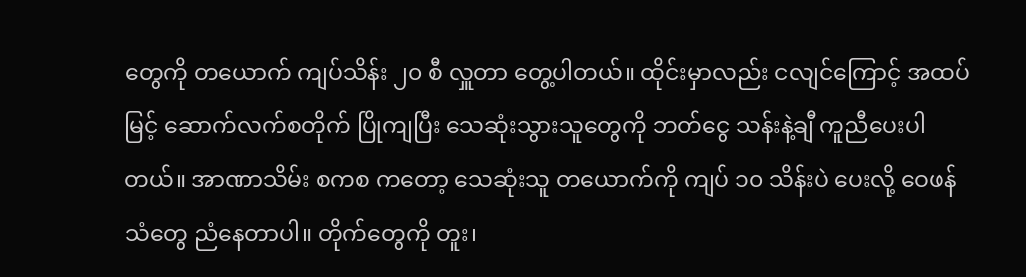တွေကို တယောက် ကျပ်သိန်း ၂၀ စီ လှူတာ တွေ့ပါတယ်။ ထိုင်းမှာလည်း ငလျင်ကြောင့် အထပ်မြင့် ဆောက်လက်စတိုက် ပြိုကျပြီး သေဆုံးသွားသူတွေကို ဘတ်ငွေ သန်းနဲ့ချီ ကူညီပေးပါတယ်။ အာဏာသိမ်း စကစ ကတော့ သေဆုံးသူ တယောက်ကို ကျပ် ၁၀ သိန်းပဲ ပေးလို့ ဝေဖန်သံတွေ ညံနေတာပါ။ တိုက်တွေကို တူး၊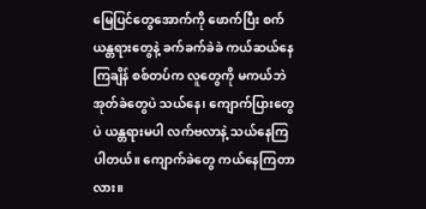မြေပြင်တွေအောက်ကို ဖောက်ပြီး စက်ယန္တရားတွေနဲ့ ခက်ခက်ခဲခဲ ကယ်ဆယ်နေကြချိန် စစ်တပ်က လူတွေကို မကယ်ဘဲ အုတ်ခဲတွေပဲ သယ်နေ၊ ကျောက်ပြားတွေပဲ ယန္တရားမပါ လက်ဗလာနဲ့ သယ်နေကြပါတယ်။ ကျောက်ခဲတွေ ကယ်နေကြတာလား။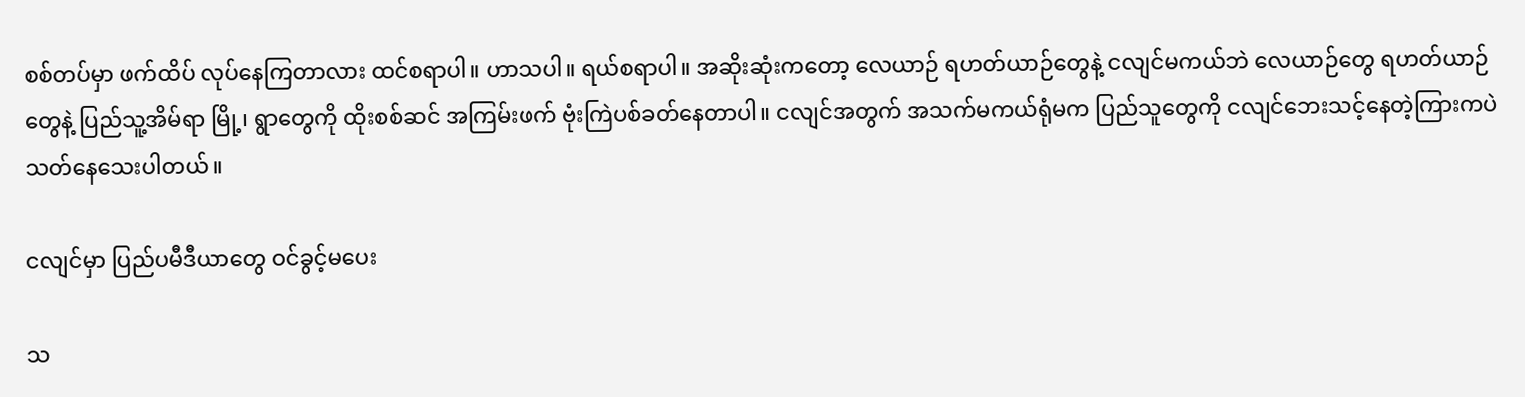စစ်တပ်မှာ ဖက်ထိပ် လုပ်နေကြတာလား ထင်စရာပါ။ ဟာသပါ။ ရယ်စရာပါ။ အဆိုးဆုံးကတော့ လေယာဉ် ရဟတ်ယာဉ်တွေနဲ့ ငလျင်မကယ်ဘဲ လေယာဉ်တွေ ရဟတ်ယာဉ်တွေနဲ့ ပြည်သူ့အိမ်ရာ မြို့၊ ရွာတွေကို ထိုးစစ်ဆင် အကြမ်းဖက် ဗုံးကြဲပစ်ခတ်နေတာပါ။ ငလျင်အတွက် အသက်မကယ်ရုံမက ပြည်သူတွေကို ငလျင်ဘေးသင့်နေတဲ့ကြားကပဲ သတ်နေသေးပါတယ်။

ငလျင်မှာ ပြည်ပမီဒီယာတွေ ဝင်ခွင့်မပေး

သ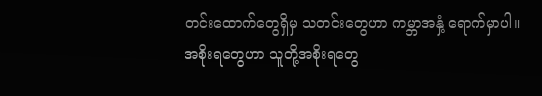တင်းထောက်တွေရှိမှ သတင်းတွေဟာ ကမ္ဘာအနှံ့ ရောက်မှာပါ။ အစိုးရတွေဟာ သူတို့အစိုးရတွေ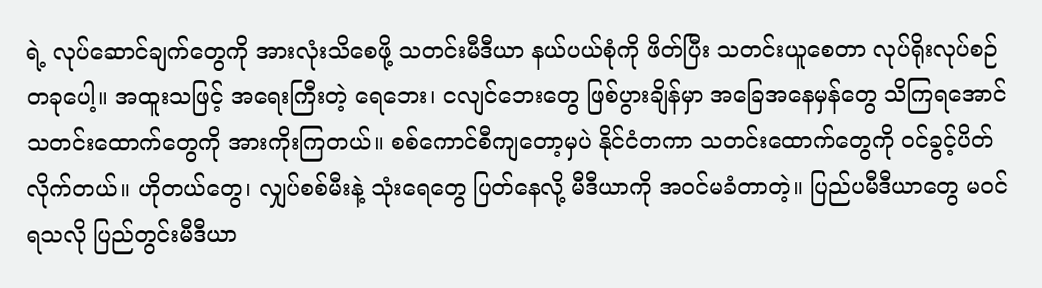ရဲ့ လုပ်ဆောင်ချက်တွေကို အားလုံးသိစေဖို့ သတင်းမီဒီယာ နယ်ပယ်စုံကို ဖိတ်ပြီး သတင်းယူစေတာ လုပ်ရိုးလုပ်စဉ်တခုပေါ့။ အထူးသဖြင့် အရေးကြီးတဲ့ ရေဘေး၊ ငလျင်ဘေးတွေ ဖြစ်ပွားချိန်မှာ အခြေအနေမှန်တွေ သိကြရအောင် သတင်းထောက်တွေကို အားကိုးကြတယ်။ စစ်ကောင်စီကျတော့မှပဲ နိုင်ငံတကာ သတင်းထောက်တွေကို ဝင်ခွင့်ပိတ်လိုက်တယ်။ ဟိုတယ်တွေ၊ လျှပ်စစ်မီးနဲ့ သုံးရေတွေ ပြတ်နေလို့ မီဒီယာကို အဝင်မခံတာတဲ့။ ပြည်ပမီဒီယာတွေ မဝင်ရသလို ပြည်တွင်းမီဒီယာ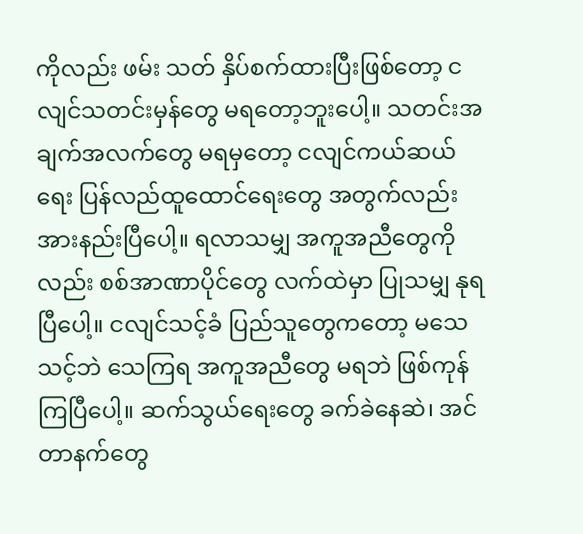ကိုလည်း ဖမ်း သတ် နှိပ်စက်ထားပြီးဖြစ်တော့ ငလျင်သတင်းမှန်တွေ မရတော့ဘူးပေါ့။ သတင်းအချက်အလက်တွေ မရမှတော့ ငလျင်ကယ်ဆယ်ရေး ပြန်လည်ထူထောင်ရေးတွေ အတွက်လည်း အားနည်းပြီပေါ့။ ရလာသမျှ အကူအညီတွေကိုလည်း စစ်အာဏာပိုင်တွေ လက်ထဲမှာ ပြုသမျှ နုရပြီပေါ့။ ငလျင်သင့်ခံ ပြည်သူတွေကတော့ မသေသင့်ဘဲ သေကြရ အကူအညီတွေ မရဘဲ ဖြစ်ကုန်ကြပြီပေါ့။ ဆက်သွယ်ရေးတွေ ခက်ခဲနေဆဲ၊ အင်တာနက်တွေ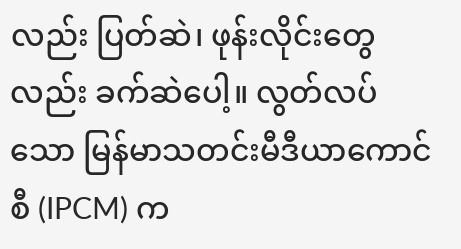လည်း ပြတ်ဆဲ၊ ဖုန်းလိုင်းတွေလည်း ခက်ဆဲပေါ့။ လွတ်လပ်သော မြန်မာသတင်းမီဒီယာကောင်စီ (IPCM) က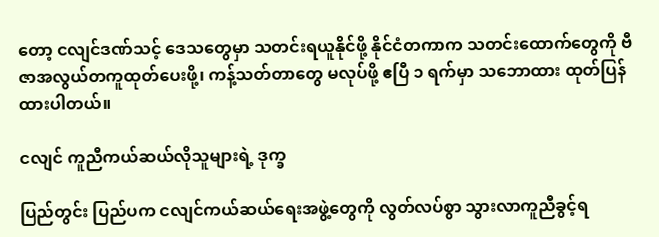တော့ ငလျင်ဒဏ်သင့် ဒေသတွေမှာ သတင်းရယူနိုင်ဖို့ နိုင်ငံတကာက သတင်းထောက်တွေကို ဗီဇာအလွယ်တကူထုတ်ပေးဖို့၊ ကန့်သတ်တာတွေ မလုပ်ဖို့ ဧပြီ ၁ ရက်မှာ သဘောထား ထုတ်ပြန်ထားပါတယ်။

ငလျင် ကူညီကယ်ဆယ်လိုသူများရဲ့ ဒုက္ခ

ပြည်တွင်း ပြည်ပက ငလျင်ကယ်ဆယ်ရေးအဖွဲ့တွေကို လွတ်လပ်စွာ သွားလာကူညီခွင့်ရ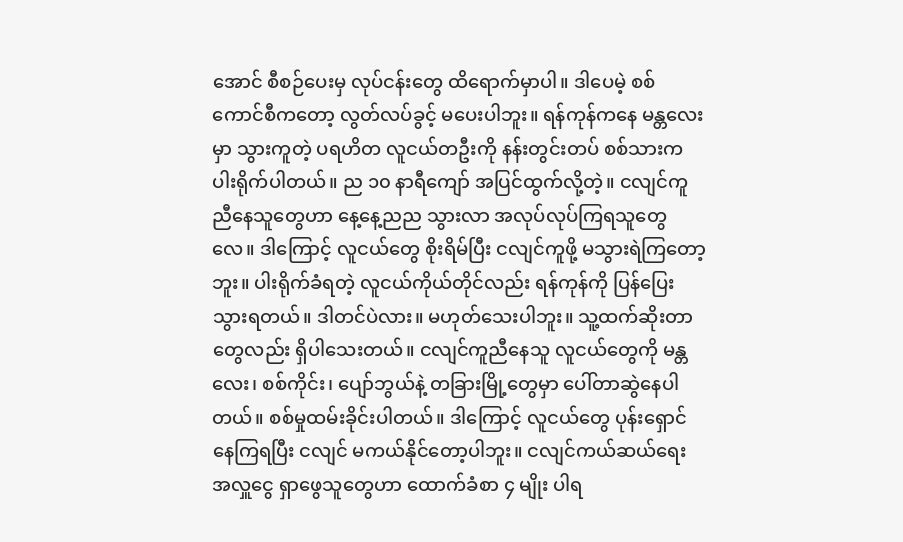အောင် စီစဉ်ပေးမှ လုပ်ငန်းတွေ ထိရောက်မှာပါ။ ဒါပေမဲ့ စစ်ကောင်စီကတော့ လွတ်လပ်ခွင့် မပေးပါဘူး။ ရန်ကုန်ကနေ မန္တလေးမှာ သွားကူတဲ့ ပရဟိတ လူငယ်တဦးကို နန်းတွင်းတပ် စစ်သားက ပါးရိုက်ပါတယ်။ ည ၁၀ နာရီကျော် အပြင်ထွက်လို့တဲ့။ ငလျင်ကူညီနေသူတွေဟာ နေ့နေ့ညည သွားလာ အလုပ်လုပ်ကြရသူတွေလေ။ ဒါကြောင့် လူငယ်တွေ စိုးရိမ်ပြီး ငလျင်ကူဖို့ မသွားရဲကြတော့ဘူး။ ပါးရိုက်ခံရတဲ့ လူငယ်ကိုယ်တိုင်လည်း ရန်ကုန်ကို ပြန်ပြေးသွားရတယ်။ ဒါတင်ပဲလား။ မဟုတ်သေးပါဘူး။ သူ့ထက်ဆိုးတာတွေလည်း ရှိပါသေးတယ်။ ငလျင်ကူညီနေသူ လူငယ်တွေကို မန္တလေး၊ စစ်ကိုင်း၊ ပျော်ဘွယ်နဲ့ တခြားမြို့တွေမှာ ပေါ်တာဆွဲနေပါတယ်။ စစ်မှုထမ်းခိုင်းပါတယ်။ ဒါကြောင့် လူငယ်တွေ ပုန်းရှောင်နေကြရပြီး ငလျင် မကယ်နိုင်တော့ပါဘူး။ ငလျင်ကယ်ဆယ်ရေး အလှူငွေ ရှာဖွေသူတွေဟာ ထောက်ခံစာ ၄ မျိုး ပါရ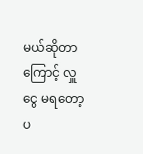မယ်ဆိုတာကြောင့် လှူငွေ မရတော့ ပ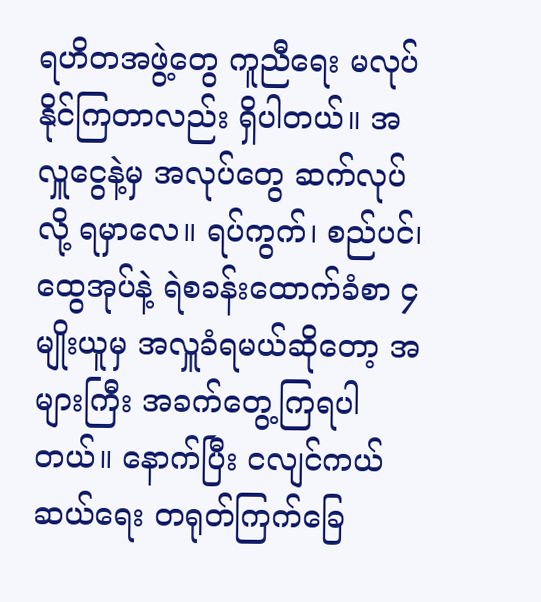ရဟိတအဖွဲ့တွေ ကူညီရေး မလုပ်နိုင်ကြတာလည်း ရှိပါတယ်။ အလှူငွေနဲ့မှ အလုပ်တွေ ဆက်လုပ်လို့ ရမှာလေ။ ရပ်ကွက်၊ စည်ပင်၊ ထွေအုပ်နဲ့ ရဲစခန်းထောက်ခံစာ ၄ မျိုးယူမှ အလှူခံရမယ်ဆိုတော့ အများကြီး အခက်တွေ့ကြရပါတယ်။ နောက်ပြီး ငလျင်ကယ်ဆယ်ရေး တရုတ်ကြက်ခြေ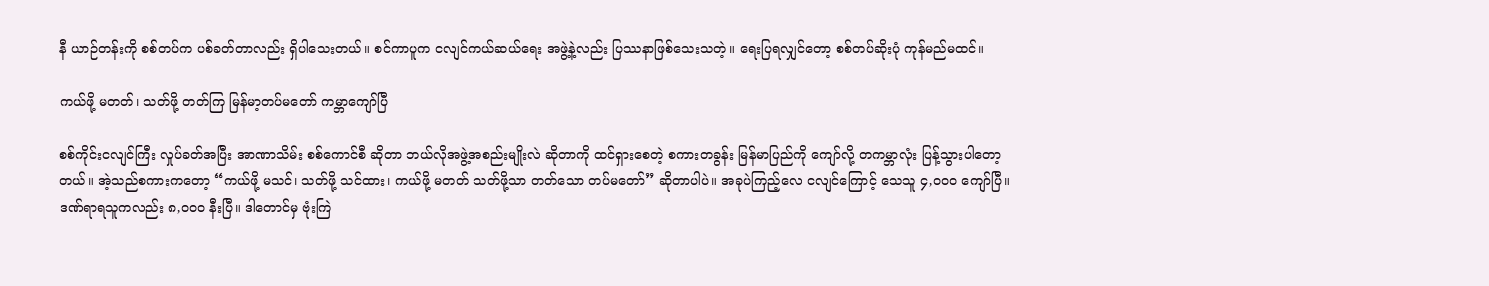နီ ယာဉ်တန်းကို စစ်တပ်က ပစ်ခတ်တာလည်း ရှိပါသေးတယ်။ စင်ကာပူက ငလျင်ကယ်ဆယ်ရေး အဖွဲ့နဲ့လည်း ပြဿနာဖြစ်သေးသတဲ့။ ရေးပြရလျှင်တော့ စစ်တပ်ဆိုးပုံ ကုန်မည်မထင်။

ကယ်ဖို့ မတတ်၊ သတ်ဖို့ တတ်ကြ မြန်မာ့တပ်မတော် ကမ္ဘာကျော်ပြီ

စစ်ကိုင်းငလျင်ကြီး လှုပ်ခတ်အပြီး အာဏာသိမ်း စစ်ကောင်စီ ဆိုတာ ဘယ်လိုအဖွဲ့အစည်းမျိုးလဲ ဆိုတာကို ထင်ရှားစေတဲ့ စကားတခွန်း မြန်မာပြည်ကို ကျော်လို့ တကမ္ဘာလုံး ပြန့်သွားပါတော့တယ်။ အဲ့သည်စကားကတော့ “ကယ်ဖို့ မသင်၊ သတ်ဖို့ သင်ထား၊ ကယ်ဖို့ မတတ် သတ်ဖို့သာ တတ်သော တပ်မတော်” ဆိုတာပါပဲ။ အခုပဲကြည့်လေ ငလျင်ကြောင့် သေသူ ၄,၀၀၀ ကျော်ပြီ။ ဒဏ်ရာရသူကလည်း ၈,၀၀၀ နီးပြီ။ ဒါတောင်မှ ဗုံးကြဲ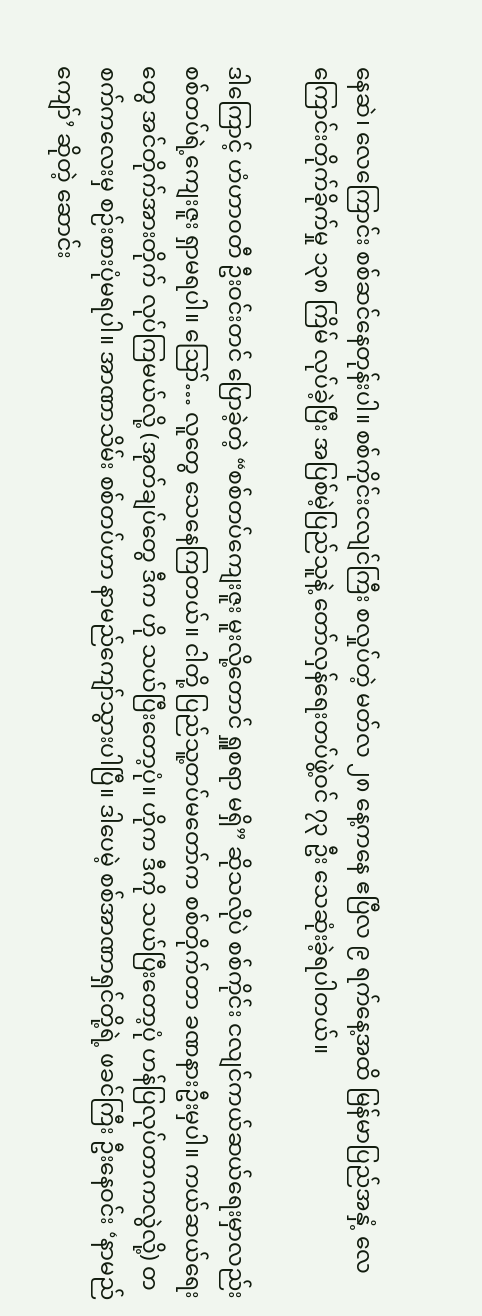နေဆဲ၊ လေကြောင်း စစ်ဆင်နေတုန်းပါ။ စစ်ကိုင်းငလျင်ကြီး စလှုပ်တဲ့ မတ်လ ၂၈ နေ့ကနေ ဧပြီလ ၉ ရက်နေ့အထိ မြန်မာပြည်အနှံ့ လေကြောင်းတိုက်ခိုက်မှု ၁၃၈ ကြိမ် လုပ်ခဲ့ပြီး အပြစ်မဲ့ပြည်သူနဲ့ တော်လှန်ရေးတပ်ဖွဲ့ဝင် ၇၃ ဦး သေဆုံးခဲ့ရပါတယ်။

ဒါကြောင့် ဟံဟာဝတီ ဦးဝင်းတင် ပြောခဲ့တဲ့ “စစ်တပ်ကျေးဇူး မူးလို့တောင် ရှူစရာ မရှိ” ဆိုသလိုပဲ စစ်ကိုင်း ငလျင်ကယ်ဆယ်ရေးမှာလည်း စစ်တပ်ရဲ့ကျေးဇူး ရှာမရပါ။ ဪ… လူတွေ သေနေကြတယ်။ ငါတို့ ပြည်သူ့တပ်မတော်က စစ်တိုက်တာ ခဏနားဦးမှပါ။ ကယ်ဆယ်ရေးတွေ အင်တိုက်အားတိုက် လုပ်ကြမယ်လို့ (အုတ်ချပ်တွေ ဒီက ဟို သယ်ပြီးတော့ပုံ။ ဟိုက ဒီကို သယ်ပြီးတော့ပုံ ဟန်ပြလုပ်တာကလွဲလို့) တစက်ကလေးမှ စဉ်းစားပုံမရပါ။ အာဏာသိမ်း စစ်တပ်ဟာ နာမည်ကျော်သွားပါပြီ။ ဒါပေမဲ့ စစ်အာဏာရှင်တို့ရဲ့ ဖခင်ကြီး ဦးနေဝင်း ‘နာမည်ကျော်’ ဆိုတဲ့ ဆောင်း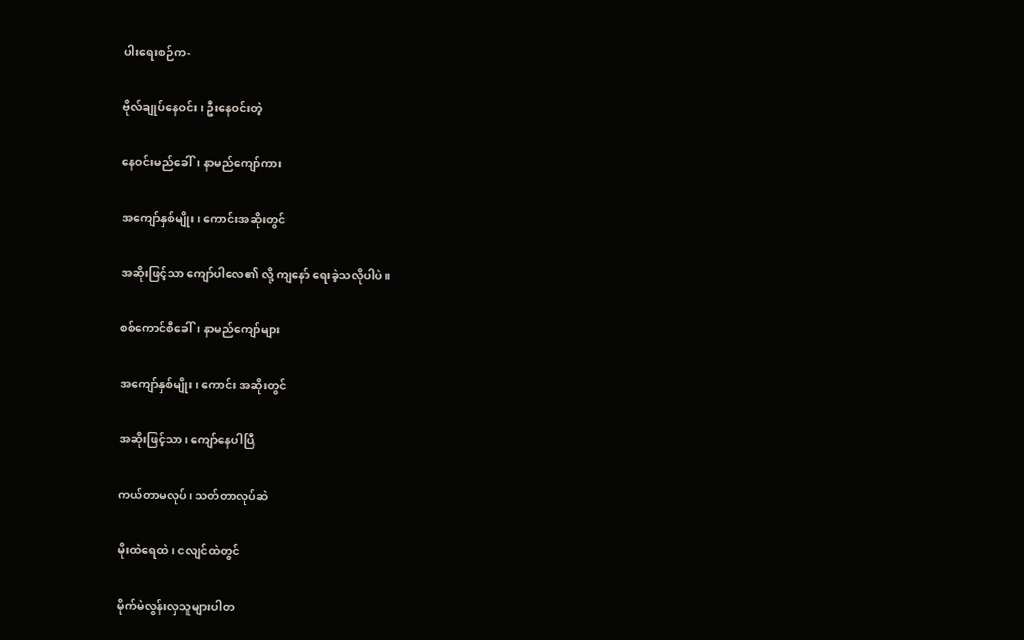ပါးရေးစဉ်က-

ဗိုလ်ချုပ်နေဝင်း၊ ဦးနေဝင်းတဲ့

နေဝင်းမည်ခေါ်၊ နာမည်ကျော်ကား

အကျော်နှစ်မျိုး၊ ကောင်းအဆိုးတွင်

အဆိုးဖြင့်သာ ကျော်ပါလေ၏ လို့ ကျနော် ရေးခဲ့သလိုပါပဲ။

စစ်ကောင်စီခေါ်၊ နာမည်ကျော်များ

အကျော်နှစ်မျိုး၊ ကောင်း အဆိုးတွင်

အဆိုးဖြင့်သာ၊ ကျော်နေပါပြီ

ကယ်တာမလုပ်၊ သတ်တာလုပ်ဆဲ

မိုးထဲရေထဲ၊ ငလျင်ထဲတွင်

မိုက်မဲလွန်းလှသူများပါတ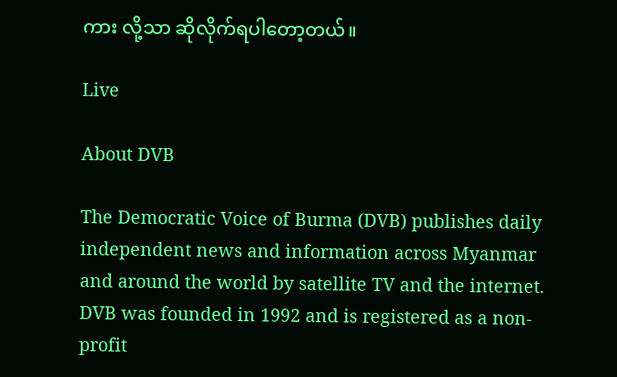ကား လို့သာ ဆိုလိုက်ရပါတော့တယ်။

Live

About DVB

The Democratic Voice of Burma (DVB) publishes daily independent news and information across Myanmar and around the world by satellite TV and the internet. DVB was founded in 1992 and is registered as a non-profit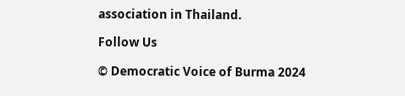association in Thailand.

Follow Us

© Democratic Voice of Burma 2024